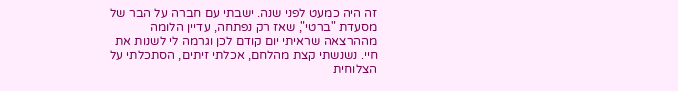זה היה כמעט לפני שנה. ישבתי עם חברה על הבר של מסעדת "ברטי", שאז רק נפתחה, עדיין הלומה מההרצאה שראיתי יום קודם לכן וגרמה לי לשנות את חיי. נשנשתי קצת מהלחם, אכלתי זיתים, הסתכלתי על הצלוחית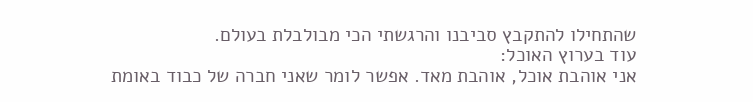שהתחילו להתקבץ סביבנו והרגשתי הכי מבולבלת בעולם.
עוד בערוץ האוכל:
אני אוהבת אוכל, אוהבת מאד. אפשר לומר שאני חברה של כבוד באומת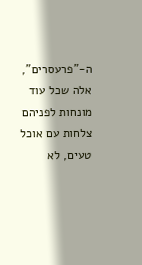ה-"פרעסרים", אלה שכל עוד מונחות לפניהם צלחות עם אוכל טעים, לא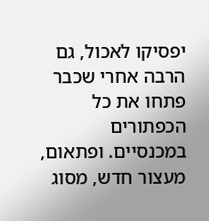יפסיקו לאכול, גם הרבה אחרי שכבר פתחו את כל הכפתורים במכנסיים. ופתאום, מעצור חדש, מסוג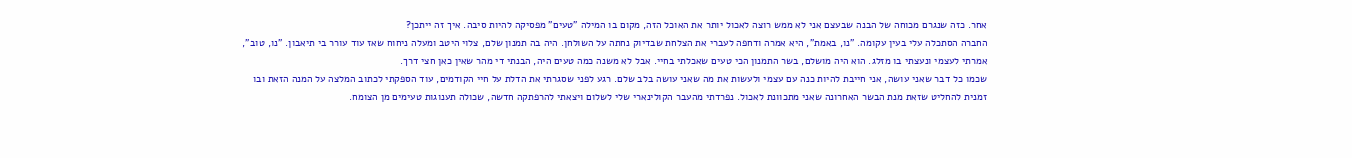אחר. כזה שנגרם מכוחה של הבנה שבעצם אני לא ממש רוצה לאכול יותר את האוכל הזה, מקום בו המילה "טעים" מפסיקה להיות סיבה. איך זה ייתכן?
החברה הסתכלה עלי בעין עקומה. "נו, באמת", היא אמרה ודחפה לעברי את הצלחת שבדיוק נחתה על השולחן. היה בה תמנון שלם, צלוי היטב ומעלה ניחוח שאז עוד עורר בי תיאבון. "נו, טוב", אמרתי לעצמי ונעצתי בו מזלג. הוא היה מושלם, בשר התמנון הכי טעים שאכלתי בחיי. אבל לא משנה כמה טעים היה, הבנתי די מהר שאין כאן חצי דרך.
שכמו כל דבר שאני עושה, אני חייבת להיות כנה עם עצמי ולעשות את מה שאני עושה בלב שלם. רגע לפני שסגרתי את הדלת על חיי הקודמים, עוד הספקתי לכתוב המלצה על המנה הזאת ובו זמנית להחליט שזאת מנת הבשר האחרונה שאני מתכוונת לאכול. נפרדתי מהעבר הקולינארי שלי לשלום ויצאתי להרפתקה חדשה, שכולה תענוגות טעימים מן הצומח.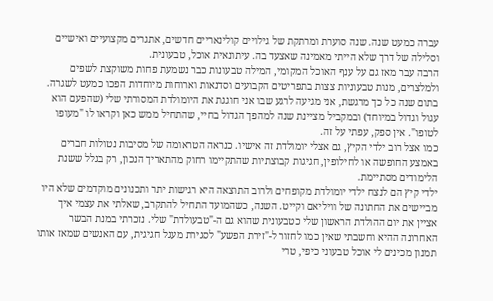עברה כמעט שנה. שנה סוערת ומרתקת של גילויים קולינאריים חדשים, אתגרים מקצועיים ואישיים וסלילה של דרך שלא הייתי מאמינה שאצעד בה. עיתונאית אוכל, טבעונית.
הרבה עבר מאז גם על ענף האוכל המקומי, המילה טבעונות כבר נשמעת פחות משוקצת לשפים ולמלצרים, מנות טבעוניות צצות בתפריטים הקבועים וסדנאות וארוחות מיוחדות הפכו כמעט לשגרה. בתום שנה כל כך מרגשת, אני מגיעה לרגע שבו אני חוגגת את היומולדת המסורתי שלי (שהפעם הוא עגול וגדול במיוחד) ובמקביל מציינת שנה למהפך הגדול בחיי, שהתחיל ממש כאן וקראו לו "מעופו לטופו". אין ספק, עפתי על זה.
כמו אצל רוב ילדי הקיץ, גם אצלי יומולדת זה אישיו. כנראה הטראומה של מסיבות נטולות חברים באמצע החופשה או לחילופין, חגיגות קבוצתיות שהתקיימו רחוק מהתאריך הנכון, רק בגלל ששנת הלימודים מסתיימת.
ילדי קיץ הם לנצח ילדי יומולדת מקופחים ולרוב התוצאה היא רגישות יתר ותכנונים מוקדמים שלא היו מביישים את החתונה של וויליאם וקייט. השנה, כשהמועד התחיל להתקרב, שאלתי את עצמי איך אציין את יום ההולדת הראשון שלי כטבעונית שהוא גם ה-"טבעולדת" שלי. נזכרתי במנת הבשר האחרונה ההיא וחשבתי שאין כמו לחזור ל-"זירת הפשע" לסגירת מעגל חגיגית, עם האנשים שמאז אותו תמנון מכינים לי אוכל טבעוני כיפי, טרי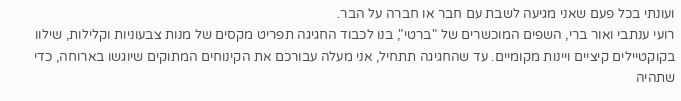ועונתי בכל פעם שאני מגיעה לשבת עם חבר או חברה על הבר.
רועי ענתבי ואור ברי, השפים המוכשרים של "ברטי", בנו לכבוד החגיגה תפריט מקסים של מנות צבעוניות וקלילות, שילוו בקוקטיילים קיציים ויינות מקומיים. עד שהחגיגה תתחיל, אני מעלה עבורכם את הקינוחים המתוקים שיוגשו בארוחה, כדי שתהיה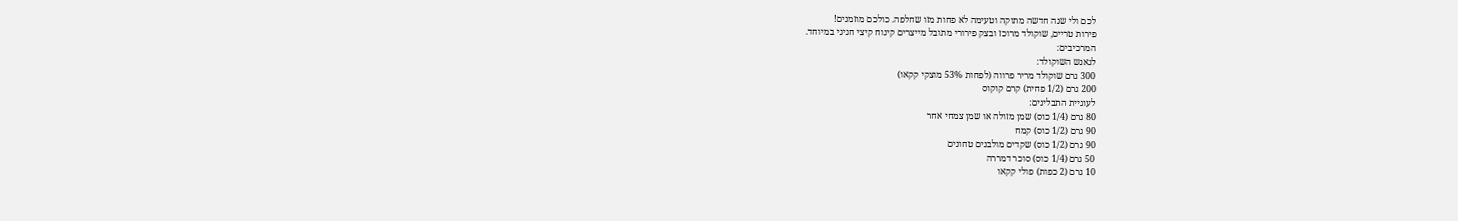לכם ולי שנה חדשה מתוקה וטעימה לא פחות מזו שחלפה. כולכם מוזמנים!
פירות טריים, שוקולד מרוכז ובצק פירורי מתובל מייצרים קינוח קיצי חגיגי במיוחד.
המרכיבים:
לגאנש השוקולד:
300 גרם שוקולד מריר פרווה (לפחות 53% מוצקי קקאו)
200 גרם (1/2 פחית) קרם קוקוס
לעוגיית התבלינים:
80 גרם (1/4 כוס) שמן מזולה או שמן צמחי אחר
90 גרם (1/2 כוס) קמח
90 גרם (1/2 כוס) שקדים מולבנים טחונים
50 גרם (1/4 כוס) סוכר דמררה
10 גרם (2 כפות) פולי קקאו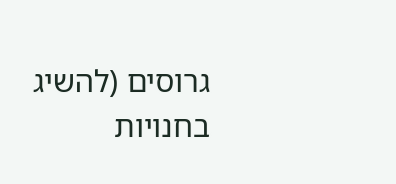גרוסים (להשיג בחנויות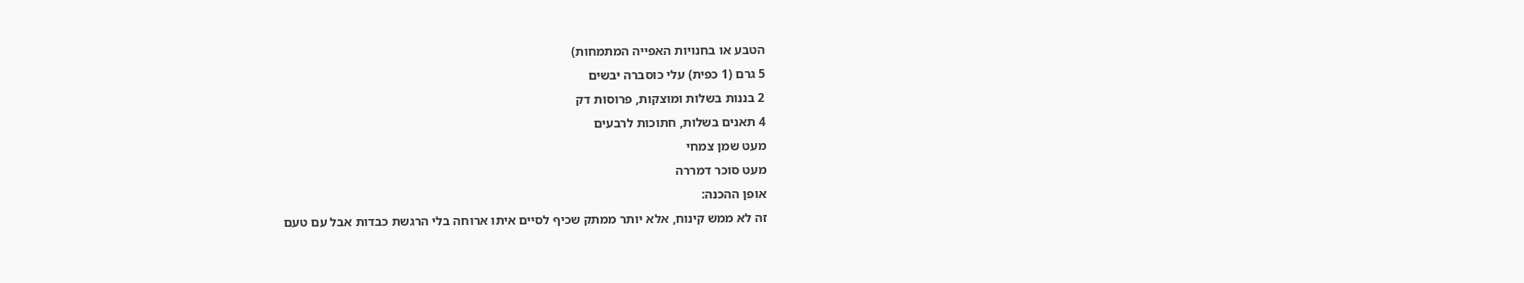הטבע או בחנויות האפייה המתמחות)
5 גרם (1 כפית) עלי כוסברה יבשים
2 בננות בשלות ומוצקות, פרוסות דק
4 תאנים בשלות, חתוכות לרבעים
מעט שמן צמחי
מעט סוכר דמררה
אופן ההכנה:
זה לא ממש קינוח, אלא יותר ממתק שכיף לסיים איתו ארוחה בלי הרגשת כבדות אבל עם טעם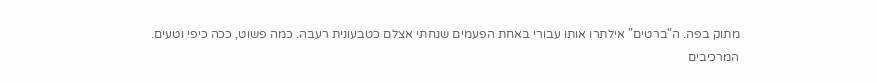מתוק בפה. ה"ברטים" אילתרו אותו עבורי באחת הפעמים שנחתי אצלם כטבעונית רעבה. כמה פשוט, ככה כיפי וטעים.
המרכיבים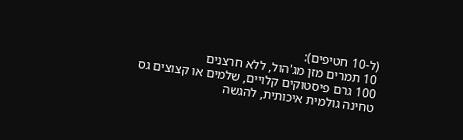(ל-10 חטיפים):
10 תמרים מזן מג'הול, ללא חרצנים
100 גרם פיסטוקים קלויים, שלמים או קצוצים גס
טחינה גולמית איכותית, להגשה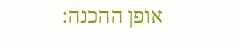אופן ההכנה: